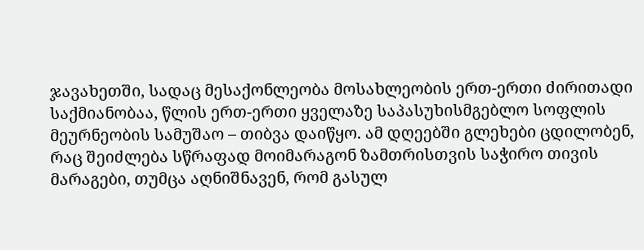ჯავახეთში, სადაც მესაქონლეობა მოსახლეობის ერთ-ერთი ძირითადი საქმიანობაა, წლის ერთ-ერთი ყველაზე საპასუხისმგებლო სოფლის მეურნეობის სამუშაო – თიბვა დაიწყო. ამ დღეებში გლეხები ცდილობენ, რაც შეიძლება სწრაფად მოიმარაგონ ზამთრისთვის საჭირო თივის მარაგები, თუმცა აღნიშნავენ, რომ გასულ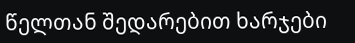წელთან შედარებით ხარჯები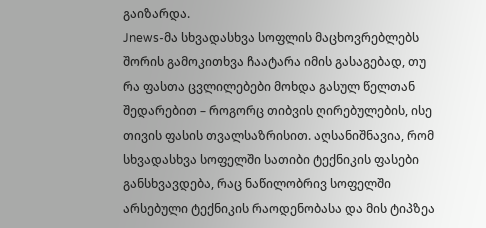გაიზარდა.
Jnews-მა სხვადასხვა სოფლის მაცხოვრებლებს შორის გამოკითხვა ჩაატარა იმის გასაგებად, თუ რა ფასთა ცვლილებები მოხდა გასულ წელთან შედარებით – როგორც თიბვის ღირებულების, ისე თივის ფასის თვალსაზრისით. აღსანიშნავია, რომ სხვადასხვა სოფელში სათიბი ტექნიკის ფასები განსხვავდება, რაც ნაწილობრივ სოფელში არსებული ტექნიკის რაოდენობასა და მის ტიპზეა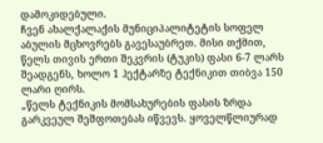დამოკიდებული.
ჩვენ ახალქალაქის მუნიციპალიტეტის სოფელ აბულის მცხოვრებს გავესაუბრეთ. მისი თქმით, წელს თივის ერთი შეკვრის (ტუკის) ფასი 6-7 ლარს შეადგენს, ხოლო 1 ჰექტარზე ტექნიკით თიბვა 150 ლარი ღირს.
„წელს ტექნიკის მომსახურების ფასის ზრდა გარკვეულ შეშფოთებას იწვევს. ყოველწლიურად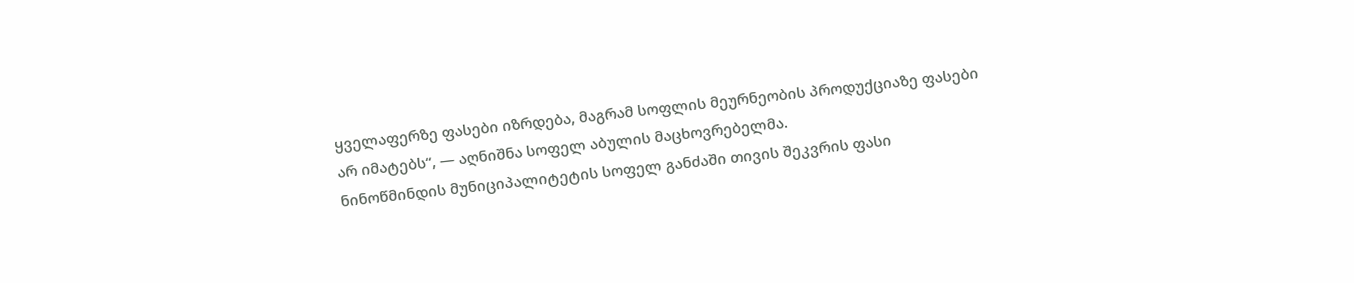ყველაფერზე ფასები იზრდება, მაგრამ სოფლის მეურნეობის პროდუქციაზე ფასები არ იმატებს“, — აღნიშნა სოფელ აბულის მაცხოვრებელმა.
ნინოწმინდის მუნიციპალიტეტის სოფელ განძაში თივის შეკვრის ფასი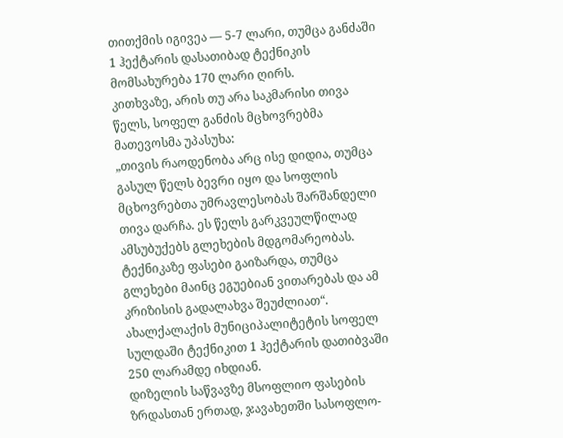თითქმის იგივეა — 5-7 ლარი, თუმცა განძაში 1 ჰექტარის დასათიბად ტექნიკის მომსახურება 170 ლარი ღირს.
კითხვაზე, არის თუ არა საკმარისი თივა წელს, სოფელ განძის მცხოვრებმა მათევოსმა უპასუხა:
„თივის რაოდენობა არც ისე დიდია, თუმცა გასულ წელს ბევრი იყო და სოფლის მცხოვრებთა უმრავლესობას შარშანდელი თივა დარჩა. ეს წელს გარკვეულწილად ამსუბუქებს გლეხების მდგომარეობას. ტექნიკაზე ფასები გაიზარდა, თუმცა გლეხები მაინც ეგუებიან ვითარებას და ამ კრიზისის გადალახვა შეუძლიათ“.
ახალქალაქის მუნიციპალიტეტის სოფელ სულდაში ტექნიკით 1 ჰექტარის დათიბვაში 250 ლარამდე იხდიან.
დიზელის საწვავზე მსოფლიო ფასების ზრდასთან ერთად, ჯავახეთში სასოფლო-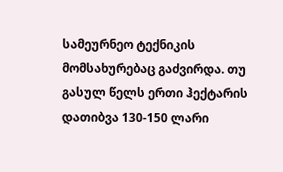სამეურნეო ტექნიკის მომსახურებაც გაძვირდა. თუ გასულ წელს ერთი ჰექტარის დათიბვა 130-150 ლარი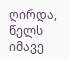ღირდა, წელს იმავე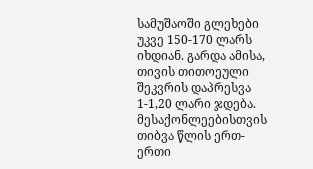სამუშაოში გლეხები უკვე 150-170 ლარს იხდიან. გარდა ამისა, თივის თითოეული შეკვრის დაპრესვა 1-1,20 ლარი ჯდება.
მესაქონლეებისთვის თიბვა წლის ერთ-ერთი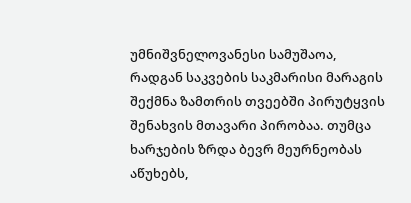უმნიშვნელოვანესი სამუშაოა, რადგან საკვების საკმარისი მარაგის შექმნა ზამთრის თვეებში პირუტყვის შენახვის მთავარი პირობაა. თუმცა ხარჯების ზრდა ბევრ მეურნეობას აწუხებს,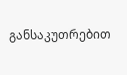განსაკუთრებით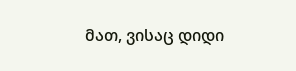მათ, ვისაც დიდი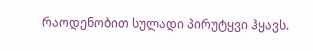რაოდენობით სულადი პირუტყვი ჰყავს.